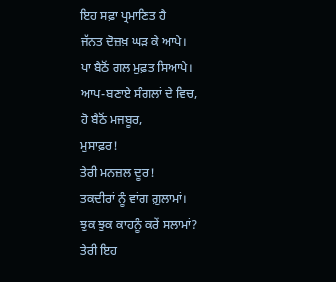ਇਹ ਸਫ਼ਾ ਪ੍ਰਮਾਣਿਤ ਹੈ
ਜੱਨਤ ਦੋਜ਼ਖ਼ ਘੜ ਕੇ ਆਪੇ।
ਪਾ ਬੈਠੋਂ ਗਲ ਮੁਫ਼ਤ ਸਿਆਪੇ।
ਆਪ-ਬਣਾਏ ਸੰਗਲਾਂ ਦੇ ਵਿਚ,
ਹੋ ਬੈਠੋਂ ਮਜਬੂਰ,
ਮੁਸਾਫ਼ਰ!
ਤੇਰੀ ਮਨਜ਼ਲ ਦੂਰ!
ਤਕਦੀਰਾਂ ਨੂੰ ਵਾਂਗ ਗ਼ੁਲਾਮਾਂ।
ਝੁਕ ਝੁਕ ਕਾਹਨੂੰ ਕਰੇਂ ਸਲਾਮਾਂ?
ਤੇਰੀ ਇਹ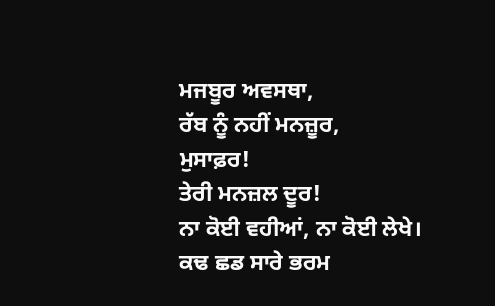ਮਜਬੂਰ ਅਵਸਥਾ,
ਰੱਬ ਨੂੰ ਨਹੀਂ ਮਨਜ਼ੂਰ,
ਮੁਸਾਫ਼ਰ!
ਤੇਰੀ ਮਨਜ਼ਲ ਦੂਰ!
ਨਾ ਕੋਈ ਵਹੀਆਂ, ਨਾ ਕੋਈ ਲੇਖੇ।
ਕਢ ਛਡ ਸਾਰੇ ਭਰਮ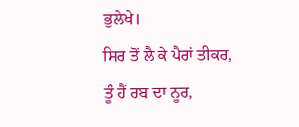ਭੁਲੇਖੇ।
ਸਿਰ ਤੋਂ ਲੈ ਕੇ ਪੈਰਾਂ ਤੀਕਰ,
ਤੂੰ ਹੈਂ ਰਬ ਦਾ ਨੂਰ,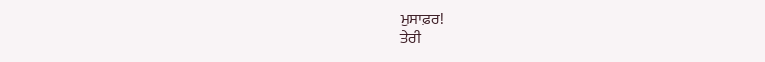ਮੁਸਾਫ਼ਰ!
ਤੇਰੀ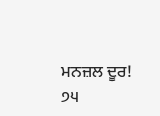ਮਨਜ਼ਲ ਦੂਰ!
੭੫